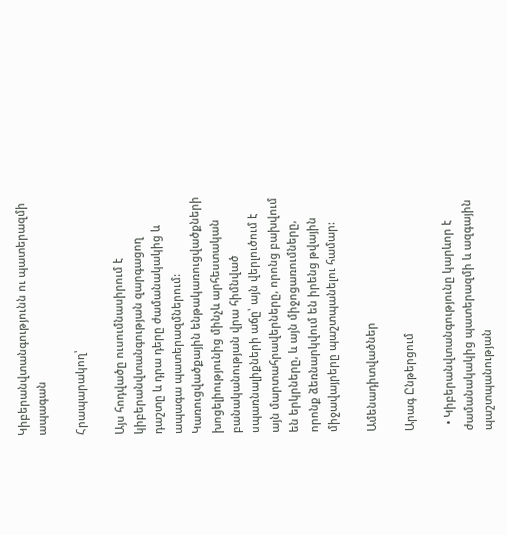Կիբերանվտանգությունն ու պատերազմի ապագան

Հրապարակող՝

Այս հոդվածը ուսումնասիրում է կիբերանվտանգության զարգացող դաշտը և դրա դերը ժամանակակից և ապագա պատերազմներում: Կառուցվածքային ենթակառուցվածքների խոցելիությունից մինչև արհեստական բանականության վրա հիմնված սպառնալիքների աճը՝ այն վերլուծում է այն մարտահրավերները, որոնց բախվում են երկրները, և այն միջոցառումները, որոնք ձեռնարկվում են իրենց թվային միջավայրերը պաշտպանելու համար:

Ամենադիտվածներ

Արագ Ընթերցում

  • Կիբերանվտանգությունը կարևոր է ժամանակակից պատերազմի և ազգային պաշտպանության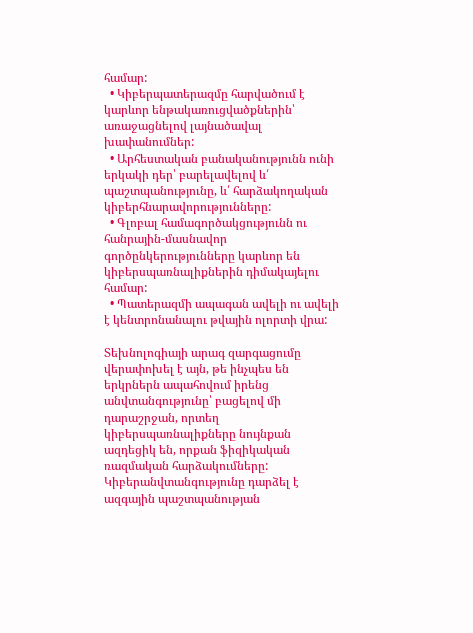համար:
  • Կիբերպատերազմը հարվածում է կարևոր ենթակառուցվածքներին՝ առաջացնելով լայնածավալ խափանումներ:
  • Արհեստական բանականությունն ունի երկակի դեր՝ բարելավելով և՛ պաշտպանությունը, և՛ հարձակողական կիբերհնարավորությունները:
  • Գլոբալ համագործակցությունն ու հանրային-մասնավոր գործընկերությունները կարևոր են կիբերսպառնալիքներին դիմակայելու համար:
  • Պատերազմի ապագան ավելի ու ավելի է կենտրոնանալու թվային ոլորտի վրա:

Տեխնոլոգիայի արագ զարգացումը վերափոխել է այն, թե ինչպես են երկրներն ապահովում իրենց անվտանգությունը՝ բացելով մի դարաշրջան, որտեղ կիբերսպառնալիքները նույնքան ազդեցիկ են, որքան ֆիզիկական ռազմական հարձակումները: Կիբերանվտանգությունը դարձել է ազգային պաշտպանության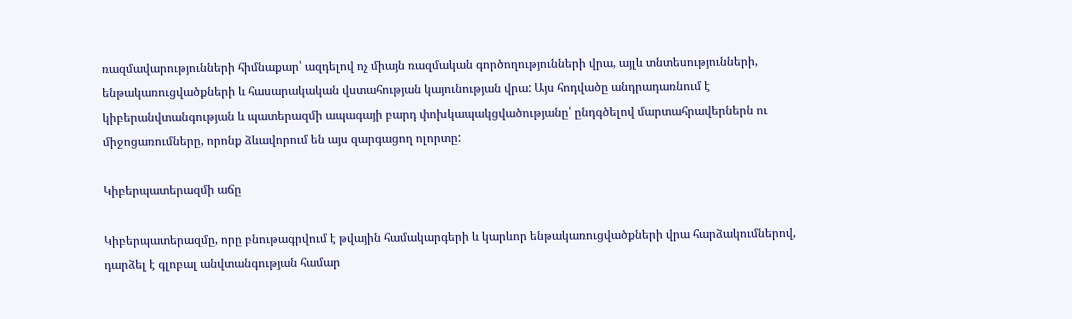ռազմավարությունների հիմնաքար՝ ազդելով ոչ միայն ռազմական գործողությունների վրա, այլև տնտեսությունների, ենթակառուցվածքների և հասարակական վստահության կայունության վրա: Այս հոդվածը անդրադառնում է կիբերանվտանգության և պատերազմի ապագայի բարդ փոխկապակցվածությանը՝ ընդգծելով մարտահրավերներն ու միջոցառումները, որոնք ձևավորում են այս զարգացող ոլորտը:

Կիբերպատերազմի աճը

Կիբերպատերազմը, որը բնութագրվում է թվային համակարգերի և կարևոր ենթակառուցվածքների վրա հարձակումներով, դարձել է գլոբալ անվտանգության համար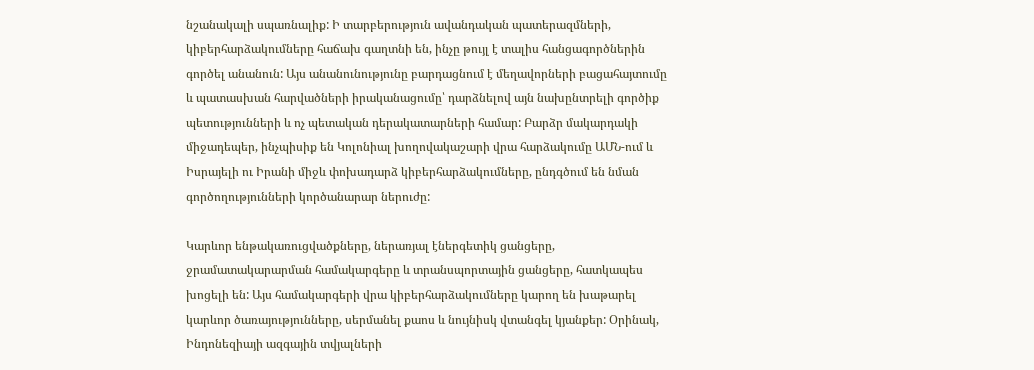նշանակալի սպառնալիք: Ի տարբերություն ավանդական պատերազմների, կիբերհարձակումները հաճախ գաղտնի են, ինչը թույլ է տալիս հանցագործներին գործել անանուն: Այս անանունությունը բարդացնում է մեղավորների բացահայտումը և պատասխան հարվածների իրականացումը՝ դարձնելով այն նախընտրելի գործիք պետությունների և ոչ պետական դերակատարների համար: Բարձր մակարդակի միջադեպեր, ինչպիսիք են Կոլոնիալ խողովակաշարի վրա հարձակումը ԱՄՆ-ում և Իսրայելի ու Իրանի միջև փոխադարձ կիբերհարձակումները, ընդգծում են նման գործողությունների կործանարար ներուժը:

Կարևոր ենթակառուցվածքները, ներառյալ էներգետիկ ցանցերը, ջրամատակարարման համակարգերը և տրանսպորտային ցանցերը, հատկապես խոցելի են: Այս համակարգերի վրա կիբերհարձակումները կարող են խաթարել կարևոր ծառայությունները, սերմանել քաոս և նույնիսկ վտանգել կյանքեր: Օրինակ, Ինդոնեզիայի ազգային տվյալների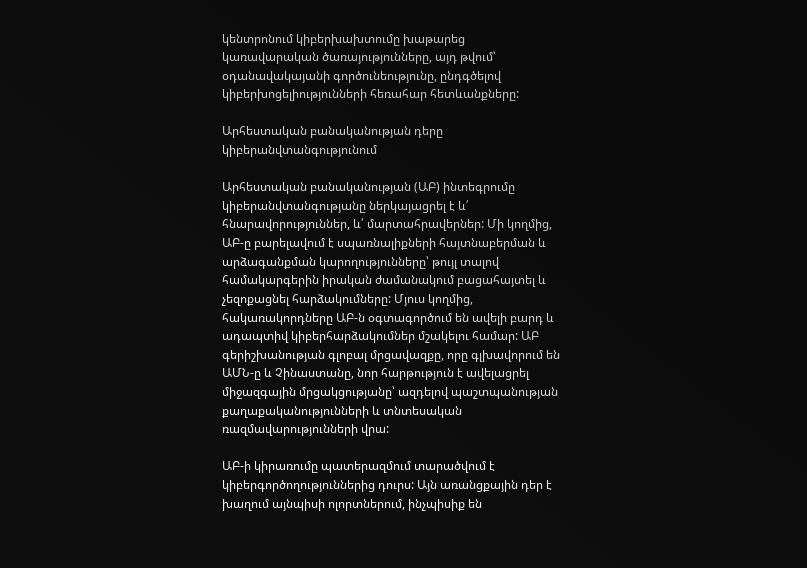կենտրոնում կիբերխախտումը խաթարեց կառավարական ծառայությունները, այդ թվում՝ օդանավակայանի գործունեությունը, ընդգծելով կիբերխոցելիությունների հեռահար հետևանքները:

Արհեստական բանականության դերը կիբերանվտանգությունում

Արհեստական բանականության (ԱԲ) ինտեգրումը կիբերանվտանգությանը ներկայացրել է և՛ հնարավորություններ, և՛ մարտահրավերներ: Մի կողմից, ԱԲ-ը բարելավում է սպառնալիքների հայտնաբերման և արձագանքման կարողությունները՝ թույլ տալով համակարգերին իրական ժամանակում բացահայտել և չեզոքացնել հարձակումները: Մյուս կողմից, հակառակորդները ԱԲ-ն օգտագործում են ավելի բարդ և ադապտիվ կիբերհարձակումներ մշակելու համար: ԱԲ գերիշխանության գլոբալ մրցավազքը, որը գլխավորում են ԱՄՆ-ը և Չինաստանը, նոր հարթություն է ավելացրել միջազգային մրցակցությանը՝ ազդելով պաշտպանության քաղաքականությունների և տնտեսական ռազմավարությունների վրա:

ԱԲ-ի կիրառումը պատերազմում տարածվում է կիբերգործողություններից դուրս: Այն առանցքային դեր է խաղում այնպիսի ոլորտներում, ինչպիսիք են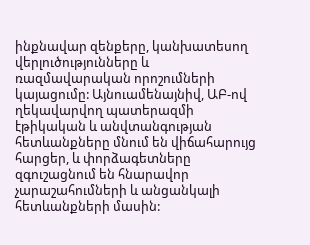ինքնավար զենքերը, կանխատեսող վերլուծությունները և ռազմավարական որոշումների կայացումը: Այնուամենայնիվ, ԱԲ-ով ղեկավարվող պատերազմի էթիկական և անվտանգության հետևանքները մնում են վիճահարույց հարցեր, և փորձագետները զգուշացնում են հնարավոր չարաշահումների և անցանկալի հետևանքների մասին: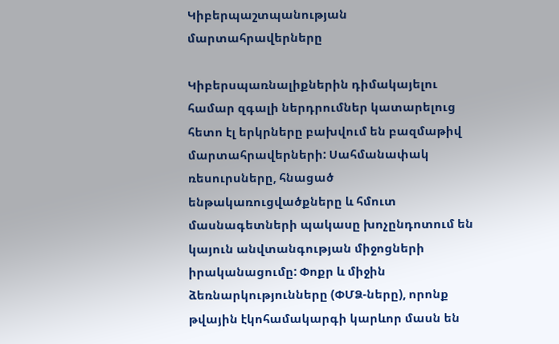Կիբերպաշտպանության մարտահրավերները

Կիբերսպառնալիքներին դիմակայելու համար զգալի ներդրումներ կատարելուց հետո էլ երկրները բախվում են բազմաթիվ մարտահրավերների: Սահմանափակ ռեսուրսները, հնացած ենթակառուցվածքները և հմուտ մասնագետների պակասը խոչընդոտում են կայուն անվտանգության միջոցների իրականացումը: Փոքր և միջին ձեռնարկությունները (ՓՄՁ-ները), որոնք թվային էկոհամակարգի կարևոր մասն են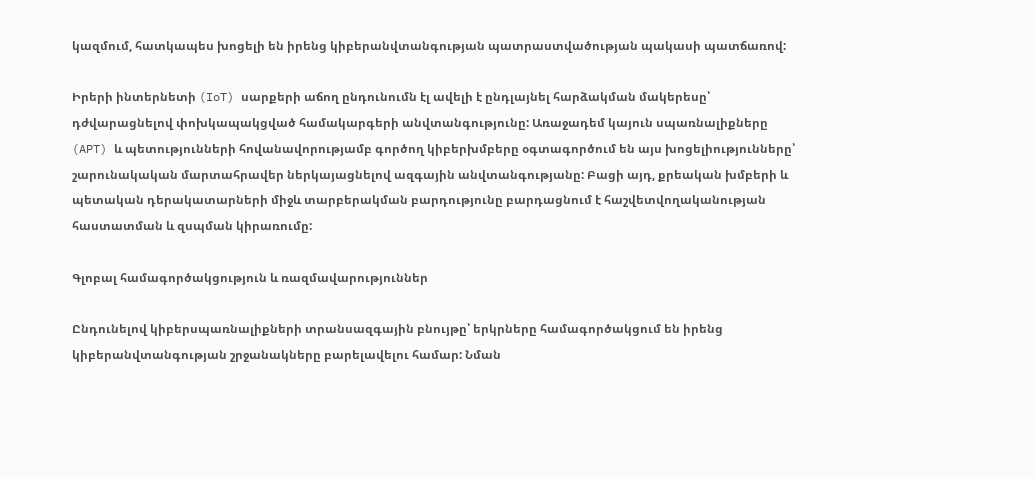կազմում, հատկապես խոցելի են իրենց կիբերանվտանգության պատրաստվածության պակասի պատճառով:

Իրերի ինտերնետի (IoT) սարքերի աճող ընդունումն էլ ավելի է ընդլայնել հարձակման մակերեսը՝ դժվարացնելով փոխկապակցված համակարգերի անվտանգությունը: Առաջադեմ կայուն սպառնալիքները (APT) և պետությունների հովանավորությամբ գործող կիբերխմբերը օգտագործում են այս խոցելիությունները՝ շարունակական մարտահրավեր ներկայացնելով ազգային անվտանգությանը: Բացի այդ, քրեական խմբերի և պետական դերակատարների միջև տարբերակման բարդությունը բարդացնում է հաշվետվողականության հաստատման և զսպման կիրառումը:

Գլոբալ համագործակցություն և ռազմավարություններ

Ընդունելով կիբերսպառնալիքների տրանսազգային բնույթը՝ երկրները համագործակցում են իրենց կիբերանվտանգության շրջանակները բարելավելու համար: Նման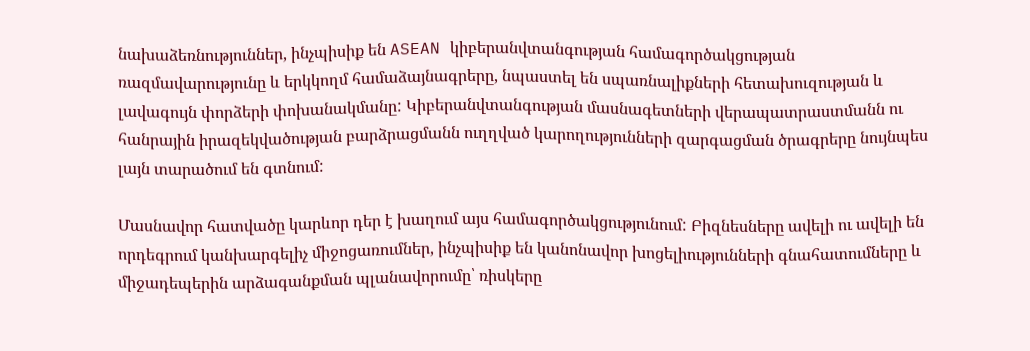նախաձեռնություններ, ինչպիսիք են ASEAN կիբերանվտանգության համագործակցության ռազմավարությունը և երկկողմ համաձայնագրերը, նպաստել են սպառնալիքների հետախուզության և լավագույն փորձերի փոխանակմանը: Կիբերանվտանգության մասնագետների վերապատրաստմանն ու հանրային իրազեկվածության բարձրացմանն ուղղված կարողությունների զարգացման ծրագրերը նույնպես լայն տարածում են գտնում:

Մասնավոր հատվածը կարևոր դեր է խաղում այս համագործակցությունում: Բիզնեսները ավելի ու ավելի են որդեգրում կանխարգելիչ միջոցառումներ, ինչպիսիք են կանոնավոր խոցելիությունների գնահատումները և միջադեպերին արձագանքման պլանավորումը՝ ռիսկերը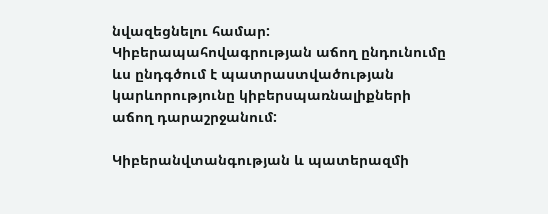նվազեցնելու համար: Կիբերապահովագրության աճող ընդունումը ևս ընդգծում է պատրաստվածության կարևորությունը կիբերսպառնալիքների աճող դարաշրջանում:

Կիբերանվտանգության և պատերազմի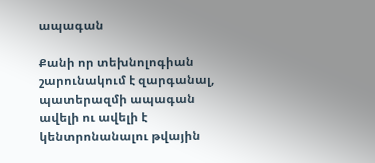ապագան

Քանի որ տեխնոլոգիան շարունակում է զարգանալ, պատերազմի ապագան ավելի ու ավելի է կենտրոնանալու թվային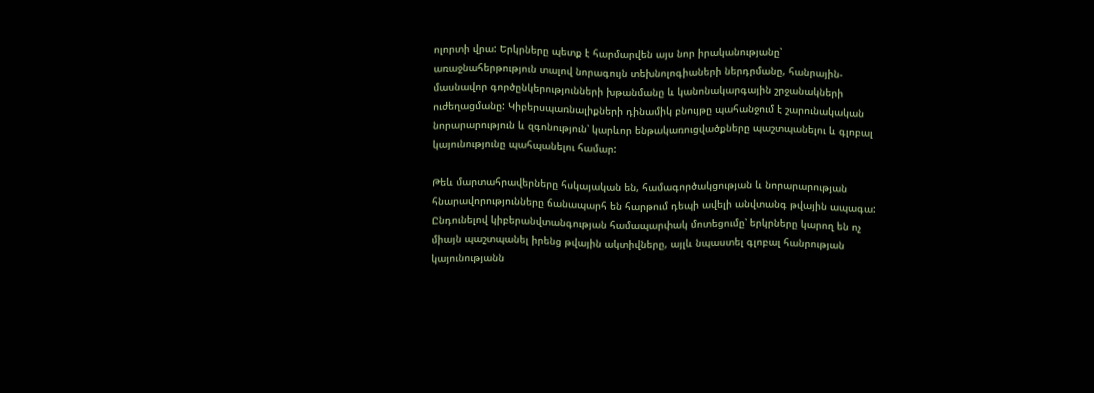ոլորտի վրա: Երկրները պետք է հարմարվեն այս նոր իրականությանը՝ առաջնահերթություն տալով նորագույն տեխնոլոգիաների ներդրմանը, հանրային-մասնավոր գործընկերությունների խթանմանը և կանոնակարգային շրջանակների ուժեղացմանը: Կիբերսպառնալիքների դինամիկ բնույթը պահանջում է շարունակական նորարարություն և զգոնություն՝ կարևոր ենթակառուցվածքները պաշտպանելու և գլոբալ կայունությունը պահպանելու համար:

Թեև մարտահրավերները հսկայական են, համագործակցության և նորարարության հնարավորությունները ճանապարհ են հարթում դեպի ավելի անվտանգ թվային ապագա: Ընդունելով կիբերանվտանգության համապարփակ մոտեցումը՝ երկրները կարող են ոչ միայն պաշտպանել իրենց թվային ակտիվները, այլև նպաստել գլոբալ հանրության կայունությանն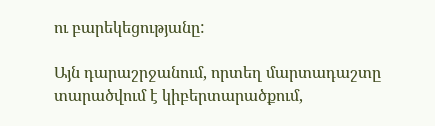ու բարեկեցությանը:

Այն դարաշրջանում, որտեղ մարտադաշտը տարածվում է կիբերտարածքում,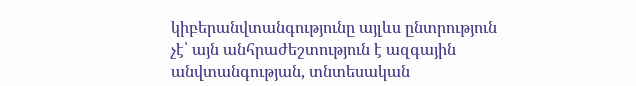կիբերանվտանգությունը այլևս ընտրություն չէ՝ այն անհրաժեշտություն է ազգային անվտանգության, տնտեսական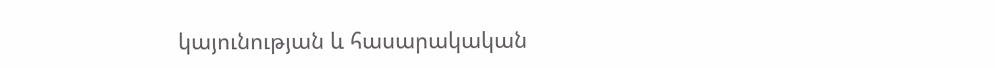կայունության և հասարակական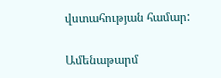վստահության համար:

Ամենաթարմ